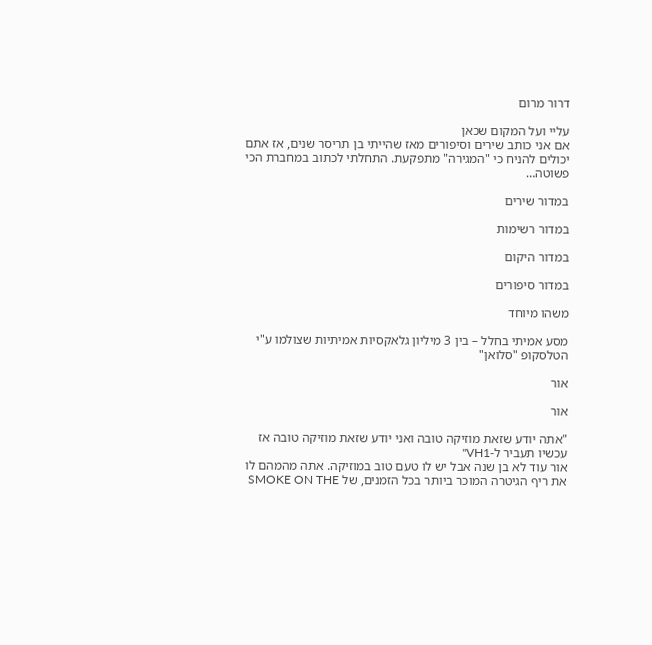דרור מרום

עליי ועל המקום שכאן
אם אני כותב שירים וסיפורים מאז שהייתי בן תריסר שנים, אז אתם יכולים להניח כי "המגירה" מתפקעת. התחלתי לכתוב במחברת הכי פשוטה…

במדור שירים

במדור רשימות

במדור היקום

במדור סיפורים

משהו מיוחד

מסע אמיתי בחלל – בין 3 מיליון גלאקסיות אמיתיות שצולמו ע"י הטלסקופ "סלואן"

אור

אור

"אתה יודע שזאת מוזיקה טובה ואני יודע שזאת מוזיקה טובה אז עכשיו תעביר ל-VH1"
אור עוד לא בן שנה אבל יש לו טעם טוב במוזיקה. אתה מהמהם לו את ריף הגיטרה המוכר ביותר בכל הזמנים, של SMOKE ON THE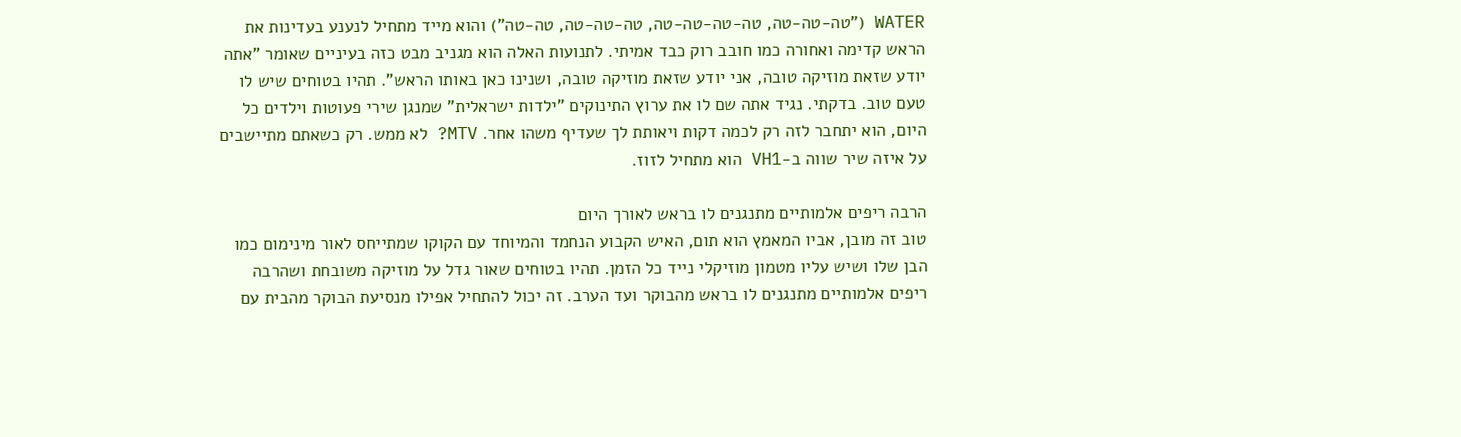WATER ("טה-טה-טה, טה-טה-טה-טה, טה-טה-טה, טה-טה") והוא מייד מתחיל לנענע בעדינות את הראש קדימה ואחורה כמו חובב רוק כבד אמיתי. לתנועות האלה הוא מגניב מבט כזה בעיניים שאומר "אתה יודע שזאת מוזיקה טובה, אני יודע שזאת מוזיקה טובה, ושנינו כאן באותו הראש". תהיו בטוחים שיש לו טעם טוב. בדקתי. נגיד אתה שם לו את ערוץ התינוקים "ילדות ישראלית" שמנגן שירי פעוטות וילדים כל היום, הוא יתחבר לזה רק לכמה דקות ויאותת לך שעדיף משהו אחר. MTV? לא ממש. רק כשאתם מתיישבים על איזה שיר שווה ב-VH1 הוא מתחיל לזוז.

הרבה ריפים אלמותיים מתנגנים לו בראש לאורך היום
טוב זה מובן, אביו המאמץ הוא תום, האיש הקבוע הנחמד והמיוחד עם הקוקו שמתייחס לאור מינימום כמו הבן שלו ושיש עליו מטמון מוזיקלי נייד כל הזמן. תהיו בטוחים שאור גדל על מוזיקה משובחת ושהרבה ריפים אלמותיים מתנגנים לו בראש מהבוקר ועד הערב. זה יכול להתחיל אפילו מנסיעת הבוקר מהבית עם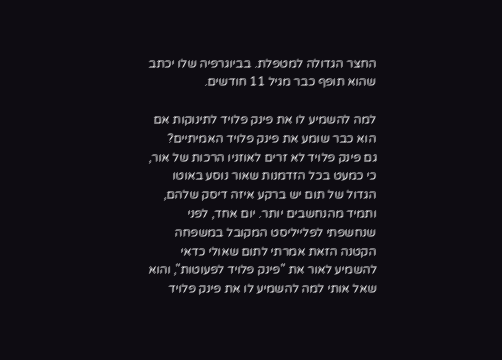החצר הגדולה למטפלת. בביוגרפיה שלו יכתב שהוא תופף כבר מגיל 11 חודשים.

למה להשמיע לו את פינק פלויד לתינוקות אם הוא כבר שומע את פינק פלויד האמיתיים?
גם פינק פלויד לא זרים לאוזניו הרכות של אור, כי כמעט בכל הזדמנות שאור נוסע באוטו הגדול של תום יש ברקע איזה דיסק שלהם, ותמיד מהנחשבים יותר. יום אחד, לפני שנחשפתי לפלייליסט המקובל במשפחה הקטנה הזאת אמרתי לתום שאולי כדאי להשמיע לאור את "פינק פלויד לפעוטות", והוא שאל אותי למה להשמיע לו את פינק פלויד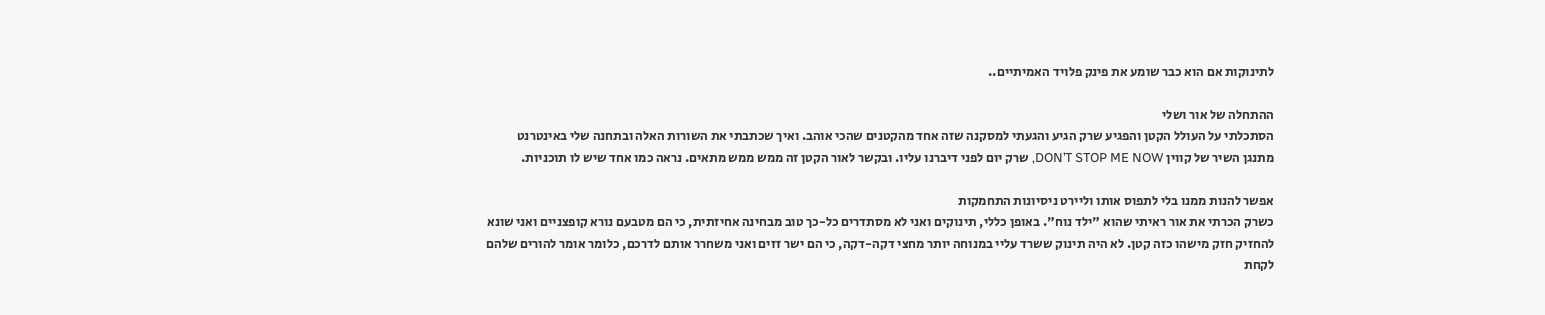לתינוקות אם הוא כבר שומע את פינק פלויד האמיתיים..

ההתחלה של אור ושלי
הסתכלתי על העולל הקטן והפגיע שרק הגיע והגעתי למסקנה שזה אחד מהקטנים שהכי אוהב. ואיך שכתבתי את השורות האלה ובתחנה שלי באינטרנט מתנגן השיר של קווין DON’T STOP ME NOW, שרק יום לפני דיברנו עליו. ובקשר לאור הקטן זה ממש ממש מתאים. נראה כמו אחד שיש לו תוכניות.

אפשר להנות ממנו בלי לתפוס אותו וליירט ניסיונות התחמקות
כשרק הכרתי את אור ראיתי שהוא "ילד נוח". באופן כללי, תינוקים ואני לא מסתדרים כל-כך טוב מבחינה אחיזתית, כי הם מטבעם נורא קופצניים ואני שונא להחזיק חזק מישהו כזה קטן. לא היה תינוק ששרד עליי במנוחה יותר מחצי דקה-דקה, כי הם ישר זזים ואני משחרר אותם לדרכם, כלומר אומר להורים שלהם לקחת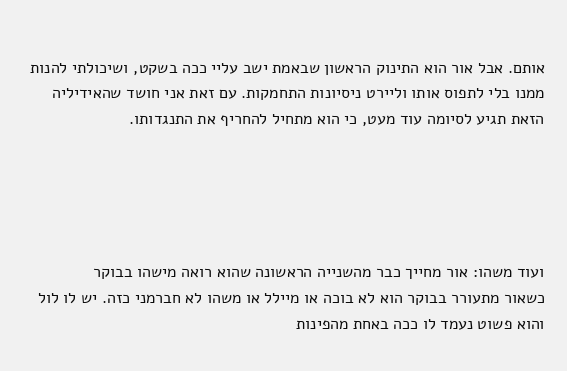אותם. אבל אור הוא התינוק הראשון שבאמת ישב עליי ככה בשקט, ושיכולתי להנות ממנו בלי לתפוס אותו וליירט ניסיונות התחמקות. עם זאת אני חושד שהאידיליה הזאת תגיע לסיומה עוד מעט, כי הוא מתחיל להחריף את התנגדותו.





ועוד משהו: אור מחייך כבר מהשנייה הראשונה שהוא רואה מישהו בבוקר
כשאור מתעורר בבוקר הוא לא בוכה או מיילל או משהו לא חברמני כזה. יש לו לול והוא פשוט נעמד לו ככה באחת מהפינות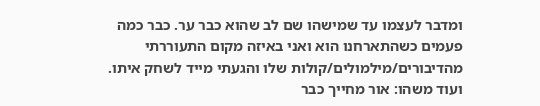ומדבר לעצמו עד שמישהו שם לב שהוא כבר ער. כבר כמה פעמים כשהתארחנו הוא ואני באיזה מקום התעוררתי מהדיבורים/מילמולים/קולות שלו והגעתי מייד לשחק איתו. ועוד משהו: אור מחייך כבר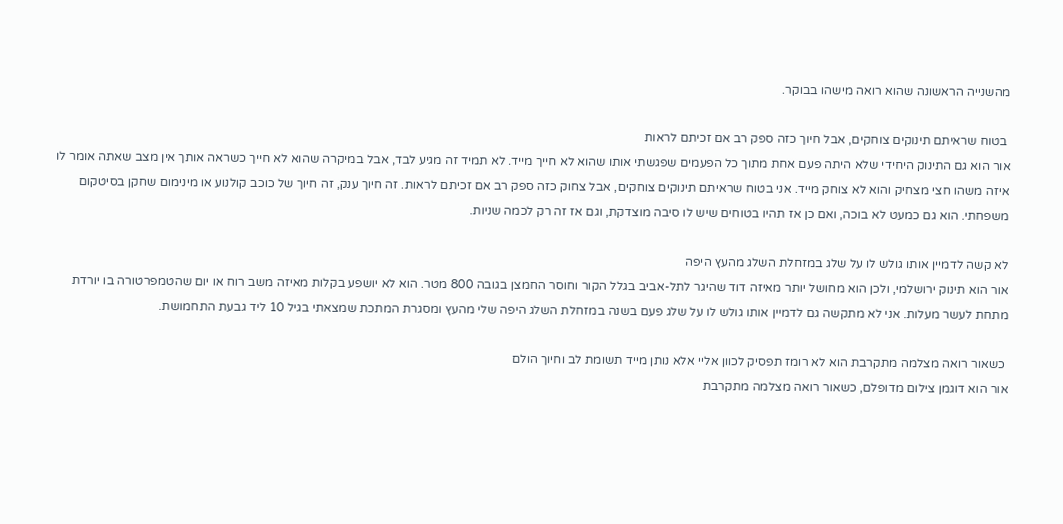מהשנייה הראשונה שהוא רואה מישהו בבוקר.

 בטוח שראיתם תינוקים צוחקים, אבל חיוך כזה ספק רב אם זכיתם לראות
אור הוא גם התינוק היחידי שלא היתה פעם אחת מתוך כל הפעמים שפגשתי אותו שהוא לא חייך מייד. לא תמיד זה מגיע לבד, אבל במיקרה שהוא לא חייך כשראה אותך אין מצב שאתה אומר לו איזה משהו חצי מצחיק והוא לא צוחק מייד. אני בטוח שראיתם תינוקים צוחקים, אבל צחוק כזה ספק רב אם זכיתם לראות. זה חיוך ענק, זה חיוך של כוכב קולנוע או מינימום שחקן בסיטקום משפחתי. הוא גם כמעט לא בוכה, ואם כן אז תהיו בטוחים שיש לו סיבה מוצדקת, וגם אז זה רק לכמה שניות.

לא קשה לדמיין אותו גולש לו על שלג במזחלת השלג מהעץ היפה
אור הוא תינוק ירושלמי, ולכן הוא מחושל יותר מאיזה דוד שהיגר לתל-אביב בגלל הקור וחוסר החמצן בגובה 800 מטר. הוא לא יושפע בקלות מאיזה משב רוח או יום שהטמפרטורה בו יורדת מתחת לעשר מעלות. אני לא מתקשה גם לדמיין אותו גולש לו על שלג פעם בשנה במזחלת השלג היפה שלי מהעץ ומסגרת המתכת שמצאתי בגיל 10 ליד גבעת התחמושת.

 כשאור רואה מצלמה מתקרבת הוא לא רומז תפסיק לכוון אליי אלא נותן מייד תשומת לב וחיוך הולם
אור הוא דוגמן צילום מדופלם, כשאור רואה מצלמה מתקרבת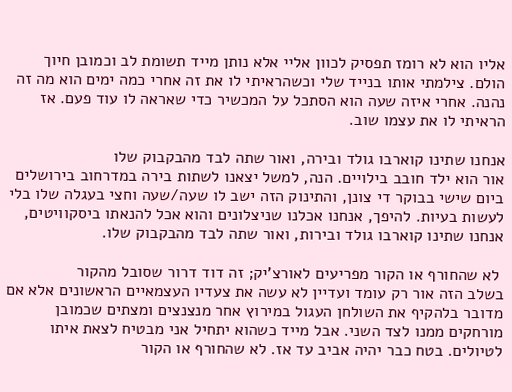אליו הוא לא רומז תפסיק לכוון אליי אלא נותן מייד תשומת לב וכמובן חיוך הולם. צילמתי אותו בנייד שלי וכשהראיתי לו את זה אחרי כמה ימים הוא מה זה נהנה. אחרי איזה שעה הוא הסתכל על המכשיר כדי שאראה לו עוד פעם. אז הראיתי לו את עצמו שוב.

אנחנו שתינו קוארבו גולד ובירה, ואור שתה לבד מהבקבוק שלו
אור הוא ילד חובב בילויים. הנה, למשל יצאנו לשתות בירה במדרחוב בירושלים ביום שישי בבוקר די צונן, והתינוק הזה ישב לו שעה/שעה וחצי בעגלה שלו בלי לעשות בעיות. להיפך, אנחנו אכלנו שניצלונים והוא אכל להנאתו ביסקוויטים, אנחנו שתינו קוארבו גולד ובירות, ואור שתה לבד מהבקבוק שלו.

 לא שהחורף או הקור מפריעים לאורצ'יק; זה דוד דרור שסובל מהקור
בשלב הזה אור רק עומד ועדיין לא עשה את צעדיו העצמאיים הראשונים אלא אם מדובר בלהקיף את השולחן העגול במירוץ אחר מנצנצים ומצתים שכמובן מורחקים ממנו לצד השני. אבל מייד כשהוא יתחיל אני מבטיח לצאת איתו לטיולים. בטח כבר יהיה אביב עד אז. לא שהחורף או הקור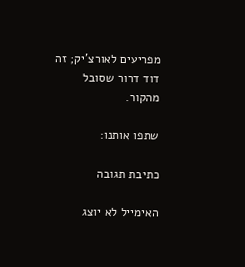מפריעים לאורצ'יק; זה דוד דרור שסובל מהקור.

שתפו אותנו:

כתיבת תגובה

האימייל לא יוצג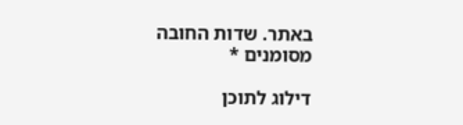באתר. שדות החובה מסומנים *

דילוג לתוכן